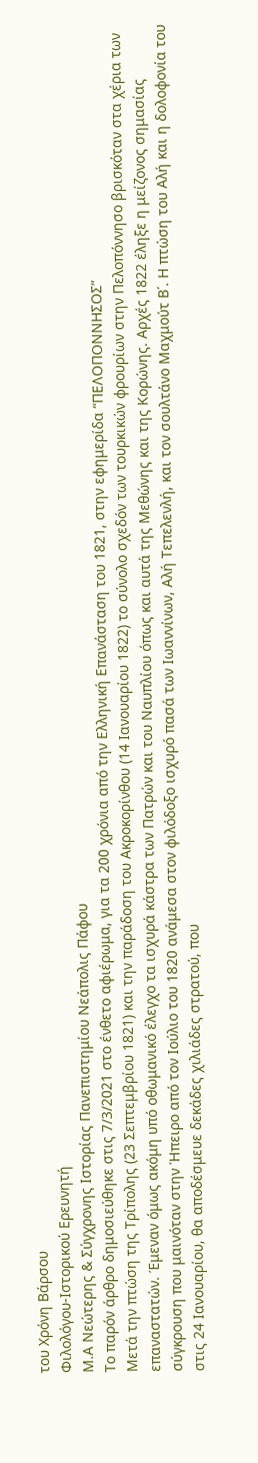του Χρόνη Βάρσου
Φιλολόγου-Ιστορικού Ερευνητή
Μ.Α Νεώτερης & Σύγχρονης Ιστορίας Πανεπιστημίου Νεάπολις Πάφου
Το παρόν άρθρο δημοσιεύθηκε στις 7/3/2021 στο ένθετο αφιέρωμα, για τα 200 χρόνια από την Ελληνική Επανάσταση του 1821, στην εφημερίδα “ΠΕΛΟΠΟΝΝΗΣΟΣ”
Μετά την πτώση της Τρίπολης (23 Σεπτεμβρίου 1821) και την παράδοση του Ακροκορίνθου (14 Ιανουαρίου 1822) το σύνολο σχεδόν των τουρκικών φρουρίων στην Πελοπόννησο βρισκόταν στα χέρια των επαναστατών. Έμεναν όμως ακόμη υπό οθωμανικό έλεγχο τα ισχυρά κάστρα των Πατρών και του Ναυπλίου όπως και αυτά της Μεθώνης και της Κορώνης. Αρχές 1822 έληξε η μείζονος σημασίας σύγκρουση που μαινόταν στην Ήπειρο από τον Ιούλιο του 1820 ανάμεσα στον φιλόδοξο ισχυρό πασά των Ιωαννίνων, Αλή Τεπελενλή, και τον σουλτάνο Μαχμούτ Β΄. Η πτώση του Αλή και η δολοφονία του στις 24 Ιανουαρίου, θα αποδέσμευε δεκάδες χιλιάδες στρατού, που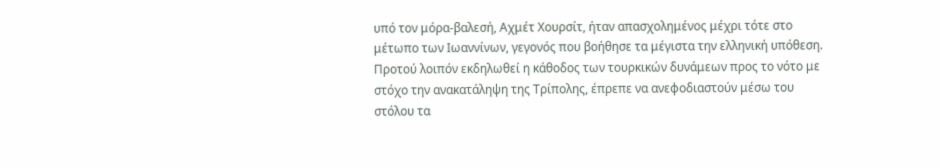υπό τον μόρα-βαλεσή, Αχμέτ Χουρσίτ, ήταν απασχολημένος μέχρι τότε στο μέτωπο των Ιωαννίνων, γεγονός που βοήθησε τα μέγιστα την ελληνική υπόθεση. Προτού λοιπόν εκδηλωθεί η κάθοδος των τουρκικών δυνάμεων προς το νότο με στόχο την ανακατάληψη της Τρίπολης, έπρεπε να ανεφοδιαστούν μέσω του στόλου τα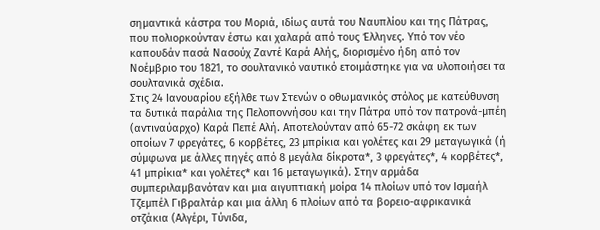σημαντικά κάστρα του Μοριά, ιδίως αυτά του Ναυπλίου και της Πάτρας, που πολιορκούνταν έστω και χαλαρά από τους Έλληνες. Υπό τον νέο καπουδάν πασά Νασούχ Ζαντέ Καρά Αλής, διορισμένο ήδη από τον Νοέμβριο του 1821, το σουλτανικό ναυτικό ετοιμάστηκε για να υλοποιήσει τα σουλτανικά σχέδια.
Στις 24 Ιανουαρίου εξήλθε των Στενών ο οθωμανικός στόλος με κατεύθυνση τα δυτικά παράλια της Πελοποννήσου και την Πάτρα υπό τον πατρονά-μπέη (αντιναύαρχο) Καρά Πεπέ Αλή. Αποτελούνταν από 65-72 σκάφη εκ των οποίων 7 φρεγάτες, 6 κορβέτες, 23 μπρίκια και γολέτες και 29 μεταγωγικά (ή σύμφωνα με άλλες πηγές από 8 μεγάλα δίκροτα*, 3 φρεγάτες*, 4 κορβέτες*, 41 μπρίκια* και γολέτες* και 16 μεταγωγικά). Στην αρμάδα συμπεριλαμβανόταν και μια αιγυπτιακή μοίρα 14 πλοίων υπό τον Ισμαήλ Τζεμπέλ Γιβραλτάρ και μια άλλη 6 πλοίων από τα βορειο-αφρικανικά οτζάκια (Αλγέρι, Τύνιδα,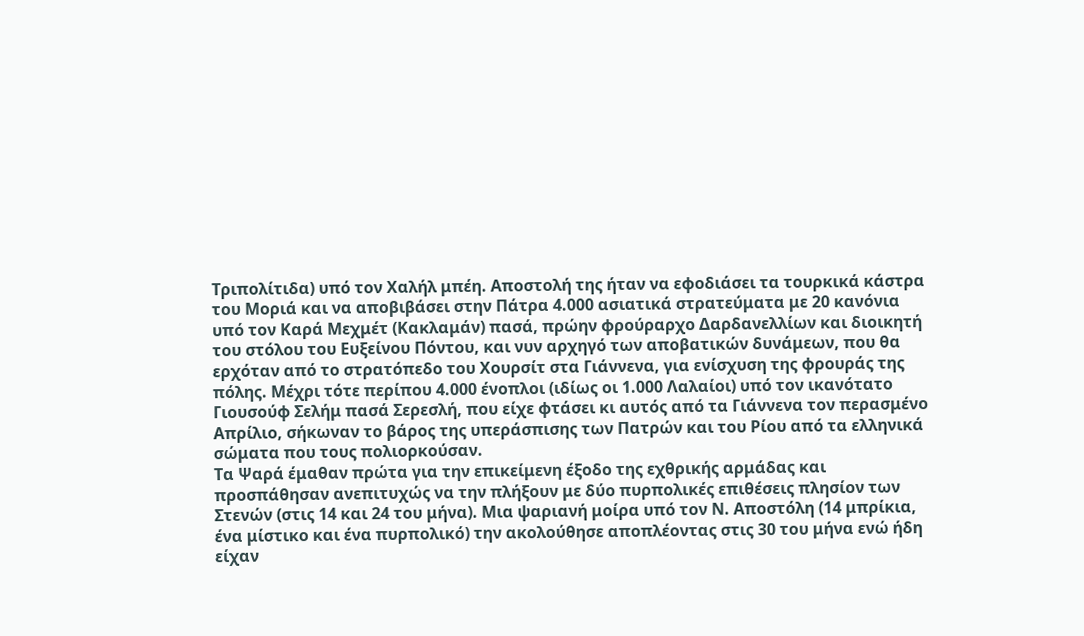Τριπολίτιδα) υπό τον Χαλήλ μπέη. Αποστολή της ήταν να εφοδιάσει τα τουρκικά κάστρα του Μοριά και να αποβιβάσει στην Πάτρα 4.000 ασιατικά στρατεύματα με 20 κανόνια υπό τον Καρά Μεχμέτ (Κακλαμάν) πασά, πρώην φρούραρχο Δαρδανελλίων και διοικητή του στόλου του Ευξείνου Πόντου, και νυν αρχηγό των αποβατικών δυνάμεων, που θα ερχόταν από το στρατόπεδο του Χουρσίτ στα Γιάννενα, για ενίσχυση της φρουράς της πόλης. Μέχρι τότε περίπου 4.000 ένοπλοι (ιδίως οι 1.000 Λαλαίοι) υπό τον ικανότατο Γιουσούφ Σελήμ πασά Σερεσλή, που είχε φτάσει κι αυτός από τα Γιάννενα τον περασμένο Απρίλιο, σήκωναν το βάρος της υπεράσπισης των Πατρών και του Ρίου από τα ελληνικά σώματα που τους πολιορκούσαν.
Τα Ψαρά έμαθαν πρώτα για την επικείμενη έξοδο της εχθρικής αρμάδας και προσπάθησαν ανεπιτυχώς να την πλήξουν με δύο πυρπολικές επιθέσεις πλησίον των Στενών (στις 14 και 24 του μήνα). Μια ψαριανή μοίρα υπό τον Ν. Αποστόλη (14 μπρίκια, ένα μίστικο και ένα πυρπολικό) την ακολούθησε αποπλέοντας στις 30 του μήνα ενώ ήδη είχαν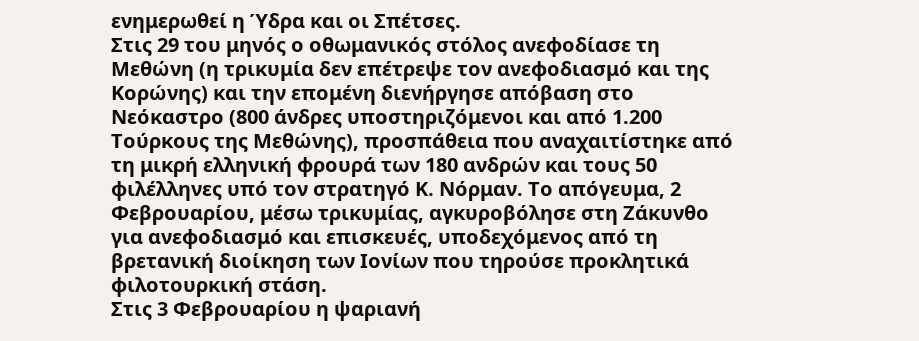ενημερωθεί η Ύδρα και οι Σπέτσες.
Στις 29 του μηνός ο οθωμανικός στόλος ανεφοδίασε τη Μεθώνη (η τρικυμία δεν επέτρεψε τον ανεφοδιασμό και της Κορώνης) και την επομένη διενήργησε απόβαση στο Νεόκαστρο (800 άνδρες υποστηριζόμενοι και από 1.200 Τούρκους της Μεθώνης), προσπάθεια που αναχαιτίστηκε από τη μικρή ελληνική φρουρά των 180 ανδρών και τους 50 φιλέλληνες υπό τον στρατηγό Κ. Νόρμαν. Το απόγευμα, 2 Φεβρουαρίου, μέσω τρικυμίας, αγκυροβόλησε στη Ζάκυνθο για ανεφοδιασμό και επισκευές, υποδεχόμενος από τη βρετανική διοίκηση των Ιονίων που τηρούσε προκλητικά φιλοτουρκική στάση.
Στις 3 Φεβρουαρίου η ψαριανή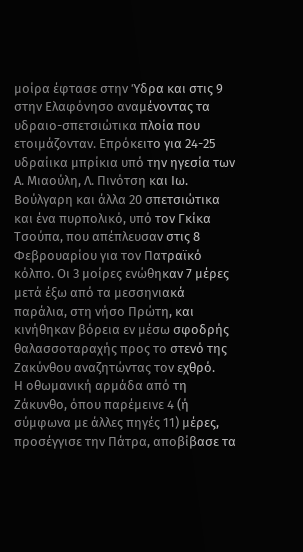μοίρα έφτασε στην Ύδρα και στις 9 στην Ελαφόνησο αναμένοντας τα υδραιο-σπετσιώτικα πλοία που ετοιμάζονταν. Επρόκειτο για 24-25 υδραίικα μπρίκια υπό την ηγεσία των Α. Μιαούλη, Λ. Πινότση και Ιω. Βούλγαρη και άλλα 20 σπετσιώτικα και ένα πυρπολικό, υπό τον Γκίκα Τσούπα, που απέπλευσαν στις 8 Φεβρουαρίου για τον Πατραϊκό κόλπο. Οι 3 μοίρες ενώθηκαν 7 μέρες μετά έξω από τα μεσσηνιακά παράλια, στη νήσο Πρώτη, και κινήθηκαν βόρεια εν μέσω σφοδρής θαλασσοταραχής προς το στενό της Ζακύνθου αναζητώντας τον εχθρό.
Η οθωμανική αρμάδα από τη Ζάκυνθο, όπου παρέμεινε 4 (ή σύμφωνα με άλλες πηγές 11) μέρες, προσέγγισε την Πάτρα, αποβίβασε τα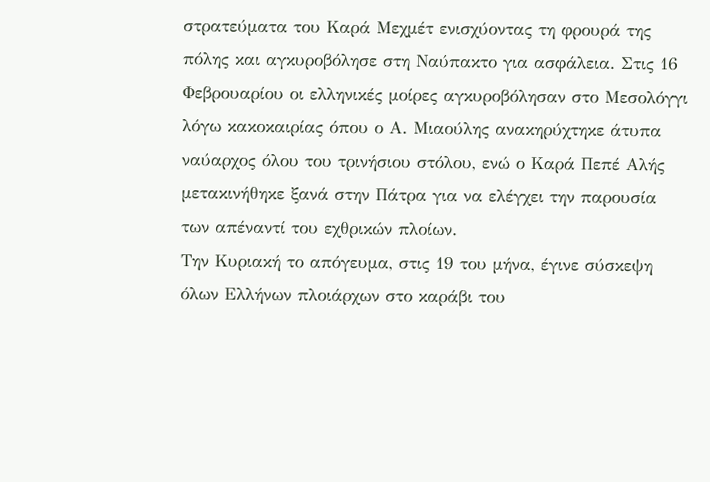στρατεύματα του Καρά Μεχμέτ ενισχύοντας τη φρουρά της πόλης και αγκυροβόλησε στη Ναύπακτο για ασφάλεια. Στις 16 Φεβρουαρίου οι ελληνικές μοίρες αγκυροβόλησαν στο Μεσολόγγι λόγω κακοκαιρίας όπου ο Α. Μιαούλης ανακηρύχτηκε άτυπα ναύαρχος όλου του τρινήσιου στόλου, ενώ ο Καρά Πεπέ Αλής μετακινήθηκε ξανά στην Πάτρα για να ελέγχει την παρουσία των απέναντί του εχθρικών πλοίων.
Την Κυριακή το απόγευμα, στις 19 του μήνα, έγινε σύσκεψη όλων Ελλήνων πλοιάρχων στο καράβι του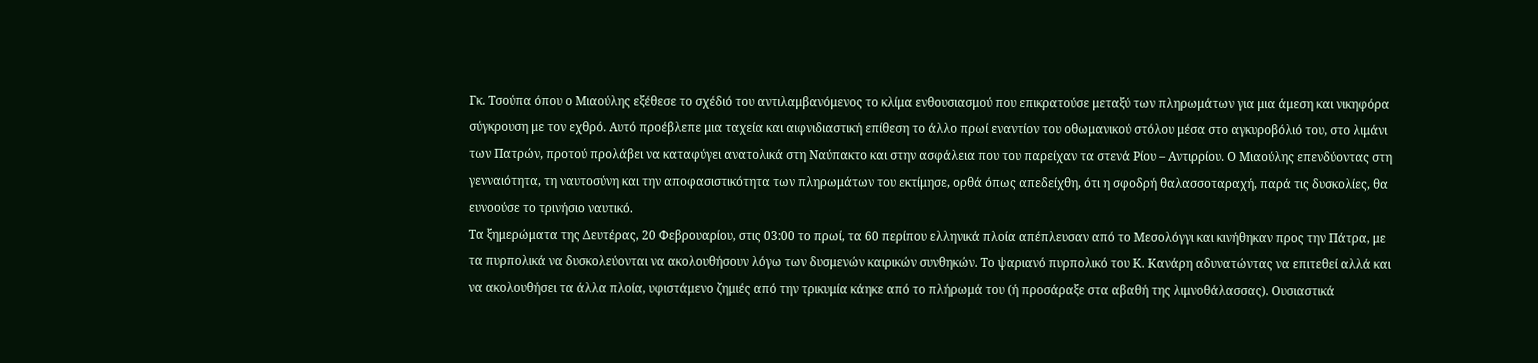Γκ. Τσούπα όπου ο Μιαούλης εξέθεσε το σχέδιό του αντιλαμβανόμενος το κλίμα ενθουσιασμού που επικρατούσε μεταξύ των πληρωμάτων για μια άμεση και νικηφόρα σύγκρουση με τον εχθρό. Αυτό προέβλεπε μια ταχεία και αιφνιδιαστική επίθεση το άλλο πρωί εναντίον του οθωμανικού στόλου μέσα στο αγκυροβόλιό του, στο λιμάνι των Πατρών, προτού προλάβει να καταφύγει ανατολικά στη Ναύπακτο και στην ασφάλεια που του παρείχαν τα στενά Ρίου – Αντιρρίου. Ο Μιαούλης επενδύοντας στη γενναιότητα, τη ναυτοσύνη και την αποφασιστικότητα των πληρωμάτων του εκτίμησε, ορθά όπως απεδείχθη, ότι η σφοδρή θαλασσοταραχή, παρά τις δυσκολίες, θα ευνοούσε το τρινήσιο ναυτικό.
Τα ξημερώματα της Δευτέρας, 20 Φεβρουαρίου, στις 03:00 το πρωί, τα 60 περίπου ελληνικά πλοία απέπλευσαν από το Μεσολόγγι και κινήθηκαν προς την Πάτρα, με τα πυρπολικά να δυσκολεύονται να ακολουθήσουν λόγω των δυσμενών καιρικών συνθηκών. Το ψαριανό πυρπολικό του Κ. Κανάρη αδυνατώντας να επιτεθεί αλλά και να ακολουθήσει τα άλλα πλοία, υφιστάμενο ζημιές από την τρικυμία κάηκε από το πλήρωμά του (ή προσάραξε στα αβαθή της λιμνοθάλασσας). Ουσιαστικά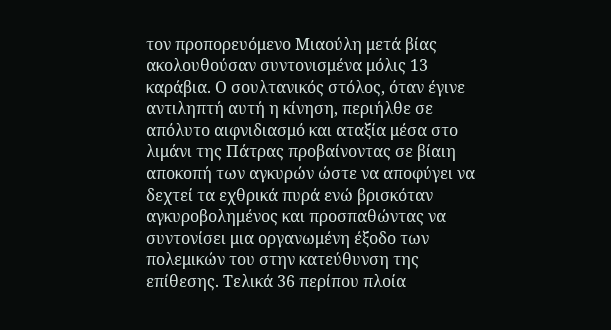τον προπορευόμενο Μιαούλη μετά βίας ακολουθούσαν συντονισμένα μόλις 13 καράβια. Ο σουλτανικός στόλος, όταν έγινε αντιληπτή αυτή η κίνηση, περιήλθε σε απόλυτο αιφνιδιασμό και αταξία μέσα στο λιμάνι της Πάτρας προβαίνοντας σε βίαιη αποκοπή των αγκυρών ώστε να αποφύγει να δεχτεί τα εχθρικά πυρά ενώ βρισκόταν αγκυροβολημένος και προσπαθώντας να συντονίσει μια οργανωμένη έξοδο των πολεμικών του στην κατεύθυνση της επίθεσης. Τελικά 36 περίπου πλοία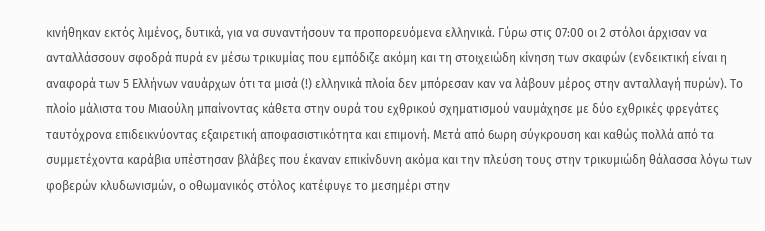κινήθηκαν εκτός λιμένος, δυτικά, για να συναντήσουν τα προπορευόμενα ελληνικά. Γύρω στις 07:00 οι 2 στόλοι άρχισαν να ανταλλάσσουν σφοδρά πυρά εν μέσω τρικυμίας που εμπόδιζε ακόμη και τη στοιχειώδη κίνηση των σκαφών (ενδεικτική είναι η αναφορά των 5 Ελλήνων ναυάρχων ότι τα μισά (!) ελληνικά πλοία δεν μπόρεσαν καν να λάβουν μέρος στην ανταλλαγή πυρών). Το πλοίο μάλιστα του Μιαούλη μπαίνοντας κάθετα στην ουρά του εχθρικού σχηματισμού ναυμάχησε με δύο εχθρικές φρεγάτες ταυτόχρονα επιδεικνύοντας εξαιρετική αποφασιστικότητα και επιμονή. Μετά από 6ωρη σύγκρουση και καθώς πολλά από τα συμμετέχοντα καράβια υπέστησαν βλάβες που έκαναν επικίνδυνη ακόμα και την πλεύση τους στην τρικυμιώδη θάλασσα λόγω των φοβερών κλυδωνισμών, ο οθωμανικός στόλος κατέφυγε το μεσημέρι στην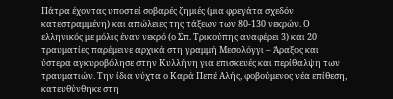Πάτρα έχοντας υποστεί σοβαρές ζημιές (μια φρεγάτα σχεδόν κατεστραμμένη) και απώλειες της τάξεων των 80-130 νεκρών. Ο ελληνικός με μόλις έναν νεκρό (ο Σπ. Τρικούπης αναφέρει 3) και 20 τραυματίες παρέμεινε αρχικά στη γραμμή Μεσολόγγι – Άραξος και ύστερα αγκυροβόλησε στην Κυλλήνη για επισκευές και περίθαλψη των τραυματιών. Την ίδια νύχτα ο Καρά Πεπέ Αλής, φοβούμενος νέα επίθεση, κατευθύνθηκε στη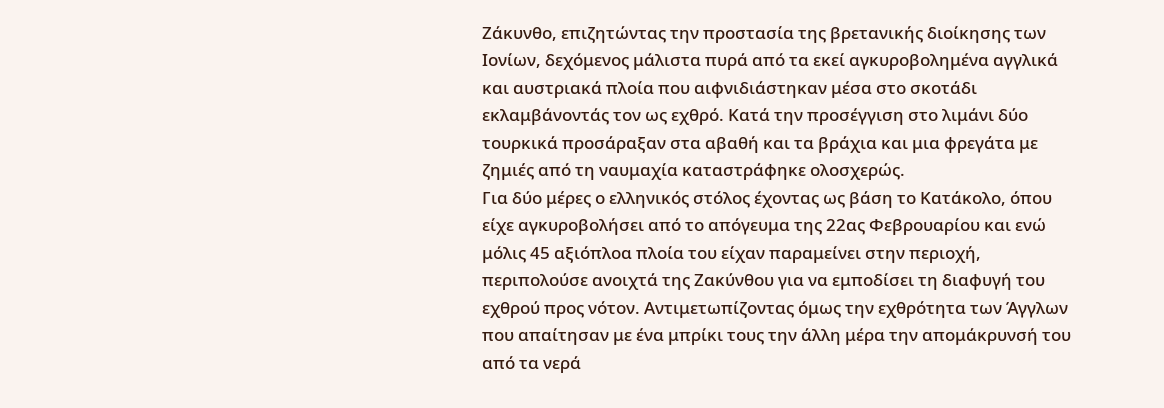Ζάκυνθο, επιζητώντας την προστασία της βρετανικής διοίκησης των Ιονίων, δεχόμενος μάλιστα πυρά από τα εκεί αγκυροβολημένα αγγλικά και αυστριακά πλοία που αιφνιδιάστηκαν μέσα στο σκοτάδι εκλαμβάνοντάς τον ως εχθρό. Κατά την προσέγγιση στο λιμάνι δύο τουρκικά προσάραξαν στα αβαθή και τα βράχια και μια φρεγάτα με ζημιές από τη ναυμαχία καταστράφηκε ολοσχερώς.
Για δύο μέρες ο ελληνικός στόλος έχοντας ως βάση το Κατάκολο, όπου είχε αγκυροβολήσει από το απόγευμα της 22ας Φεβρουαρίου και ενώ μόλις 45 αξιόπλοα πλοία του είχαν παραμείνει στην περιοχή, περιπολούσε ανοιχτά της Ζακύνθου για να εμποδίσει τη διαφυγή του εχθρού προς νότον. Αντιμετωπίζοντας όμως την εχθρότητα των Άγγλων που απαίτησαν με ένα μπρίκι τους την άλλη μέρα την απομάκρυνσή του από τα νερά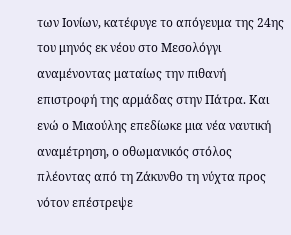των Ιονίων, κατέφυγε το απόγευμα της 24ης του μηνός εκ νέου στο Μεσολόγγι αναμένοντας ματαίως την πιθανή επιστροφή της αρμάδας στην Πάτρα. Και ενώ ο Μιαούλης επεδίωκε μια νέα ναυτική αναμέτρηση, ο οθωμανικός στόλος πλέοντας από τη Ζάκυνθο τη νύχτα προς νότον επέστρεψε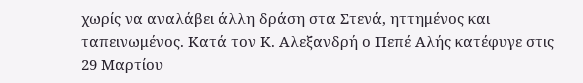χωρίς να αναλάβει άλλη δράση στα Στενά, ηττημένος και ταπεινωμένος. Κατά τον Κ. Αλεξανδρή ο Πεπέ Αλής κατέφυγε στις 29 Μαρτίου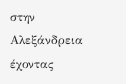στην Αλεξάνδρεια έχοντας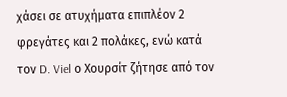χάσει σε ατυχήματα επιπλέον 2 φρεγάτες και 2 πολάκες, ενώ κατά τον D. Viel ο Χουρσίτ ζήτησε από τον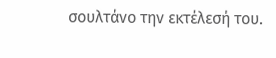σουλτάνο την εκτέλεσή του.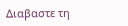Διαβαστε τη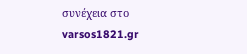συνέχεια στο varsos1821.gr